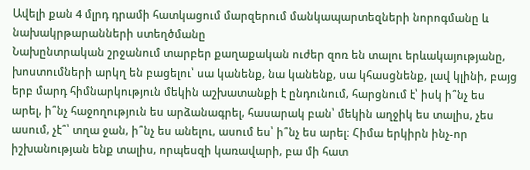Ավելի քան 4 մլրդ դրամի հատկացում մարզերում մանկապարտեզների նորոգմանը և նախակրթարանների ստեղծմանը
Նախընտրական շրջանում տարբեր քաղաքական ուժեր զոռ են տալու երևակայությանը, խոստումների արկղ են բացելու՝ սա կանենք, նա կանենք, սա կհասցնենք, լավ կլինի, բայց երբ մարդ հիմնարկություն մեկին աշխատանքի է ընդունում, հարցնում է՝ իսկ ի՞նչ ես արել, ի՞նչ հաջողություն ես արձանագրել, հասարակ բան՝ մեկին աղջիկ ես տալիս, չես ասում, չէ՞՝ տղա ջան, ի՞նչ ես անելու, ասում ես՝ ի՞նչ ես արել։ Հիմա երկիրն ինչ-որ իշխանության ենք տալիս, որպեսզի կառավարի, բա մի հատ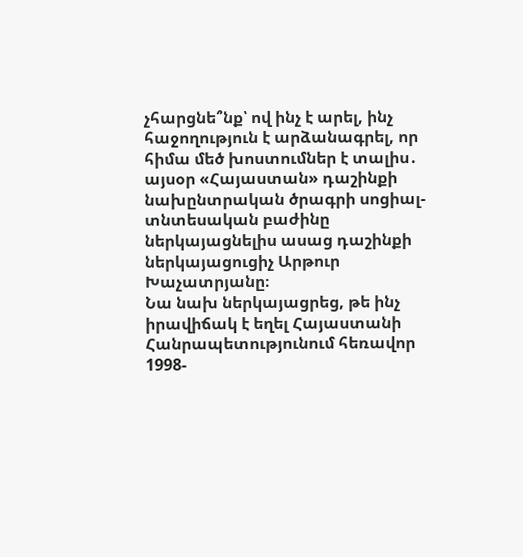չհարցնե՞նք՝ ով ինչ է արել, ինչ հաջողություն է արձանագրել, որ հիմա մեծ խոստումներ է տալիս․ այսօր «Հայաստան» դաշինքի նախընտրական ծրագրի սոցիալ-տնտեսական բաժինը ներկայացնելիս ասաց դաշինքի ներկայացուցիչ Արթուր Խաչատրյանը։
Նա նախ ներկայացրեց, թե ինչ իրավիճակ է եղել Հայաստանի Հանրապետությունում հեռավոր 1998-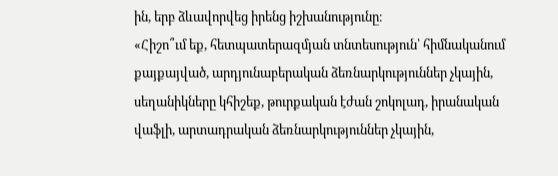ին, երբ ձևավորվեց իրենց իշխանությունը։
«Հիշո՞ւմ եք, հետպատերազմյան տնտեսություն՝ հիմնականում քայքայված, արդյունաբերական ձեռնարկություններ չկային, սեղանիկները կհիշեք, թուրքական էժան շոկոլադ, իրանական վաֆլի, արտադրական ձեռնարկություններ չկային,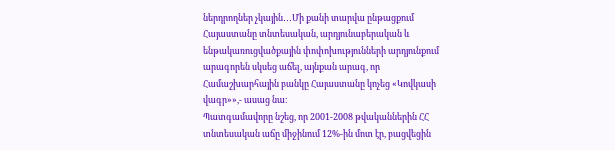ներդրողներ չկային․․․Մի քանի տարվա ընթացքում Հայաստանը տնտեսական, արդյունաբերական և ենթակառուցվածքային փոփոխությունների արդյունքում արագորեն սկսեց աճել, այնքան արագ, որ Համաշխարհային բանկը Հայաստանը կոչեց «Կովկասի վագր»»,- ասաց նա։
Պատգամավորը նշեց, որ 2001-2008 թվականներին ՀՀ տնտեսական աճը միջինում 12%-ին մոտ էր, բացվեցին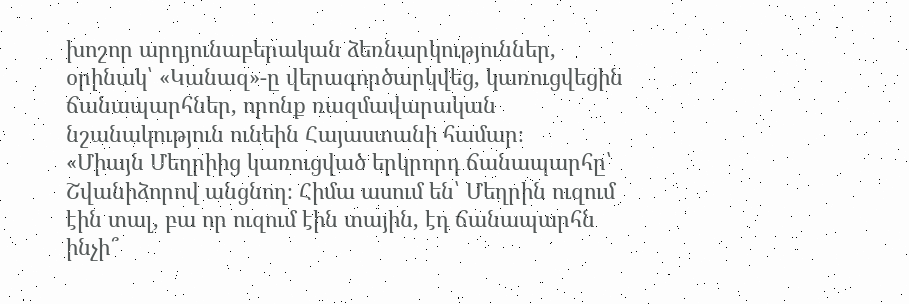խոշոր արդյունաբերական ձեռնարկություններ, օրինակ՝ «Կանազ»-ը վերագործարկվեց, կառուցվեցին ճանապարհներ, որոնք ռազմավարական նշանակություն ունեին Հայաստանի համար։
«Միայն Մեղրիից կառուցված երկրորդ ճանապարհը՝ Շվանիձորով անցնող։ Հիմա ասում են՝ Մեղրին ուզում էին տալ, բա որ ուզում էին տային, էդ ճանապարհն ինչի՞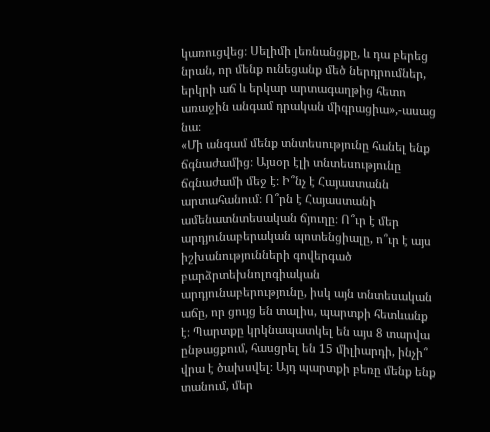կառուցվեց։ Սելիմի լեռնանցքը, և դա բերեց նրան, որ մենք ունեցանք մեծ ներդրումներ, երկրի աճ և երկար արտագաղթից հետո առաջին անգամ դրական միգրացիա»,-ասաց նա։
«Մի անգամ մենք տնտեսությունը հանել ենք ճգնաժամից։ Այսօր էլի տնտեսությունը ճգնաժամի մեջ է։ Ի՞նչ է Հայաստանն արտահանում։ Ո՞րն է Հայաստանի ամենատնտեսական ճյուղը։ Ո՞ւր է մեր արդյունաբերական պոտենցիալը, ո՞ւր է այս իշխանությունների գովերգած բարձրտեխնոլոգիական արդյունաբերությունը, իսկ այն տնտեսական աճը, որ ցույց են տալիս, պարտքի հետևանք է։ Պարտքը կրկնապատկել են այս 8 տարվա ընթացքում, հասցրել են 15 միլիարդի, ինչի՞ վրա է ծախսվել։ Այդ պարտքի բեռը մենք ենք տանում, մեր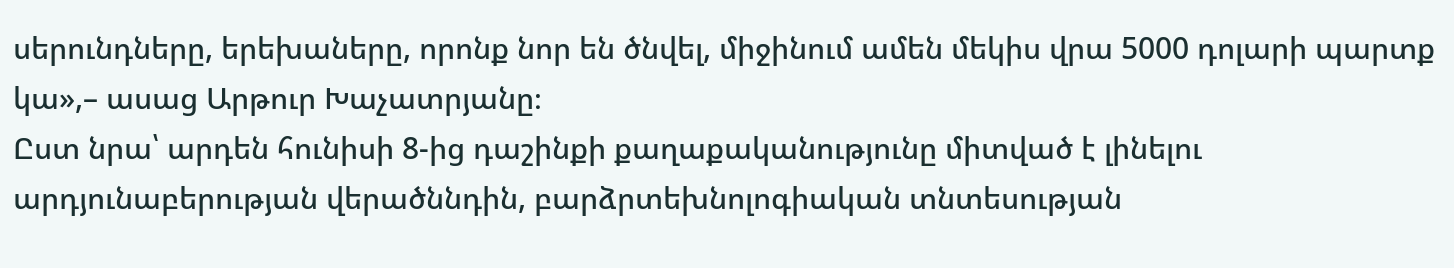սերունդները, երեխաները, որոնք նոր են ծնվել, միջինում ամեն մեկիս վրա 5000 դոլարի պարտք կա»,– ասաց Արթուր Խաչատրյանը։
Ըստ նրա՝ արդեն հունիսի 8-ից դաշինքի քաղաքականությունը միտված է լինելու արդյունաբերության վերածննդին, բարձրտեխնոլոգիական տնտեսության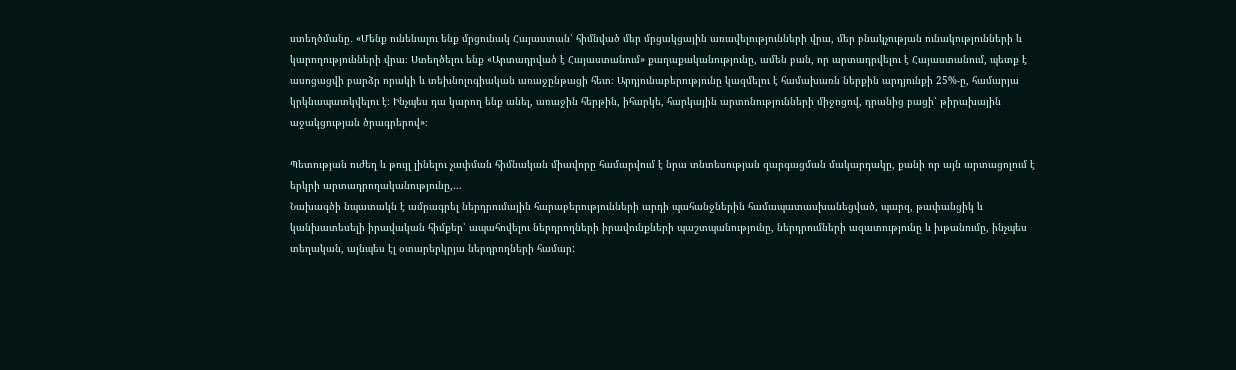ստեղծմանը․ «Մենք ունենալու ենք մրցունակ Հայաստան՝ հիմնված մեր մրցակցային առավելությունների վրա, մեր բնակչության ունակությունների և կարողությունների վրա։ Ստեղծելու ենք «Արտադրված է Հայաստանում» քաղաքականությունը, ամեն բան, որ արտադրվելու է Հայաստանում, պետք է ասոցացվի բարձր որակի և տեխնոլոգիական առաջընթացի հետ։ Արդյունաբերությունը կազմելու է համախառն ներքին արդյունքի 25%-ը, համարյա կրկնապատկվելու է։ Ինչպես դա կարող ենք անել, առաջին հերթին, իհարկե, հարկային արտոնությունների միջոցով, դրանից բացի՝ թիրախային աջակցության ծրագրերով»։

Պետության ուժեղ և թույլ լինելու չափման հիմնական միավորը համարվում է նրա տնտեսության զարգացման մակարդակը, քանի որ այն արտացոլում է երկրի արտադրողականությունը,…
Նախագծի նպատակն է ամրագրել ներդրումային հարաբերությունների արդի պահանջներին համապատասխանեցված, պարզ, թափանցիկ և կանխատեսելի իրավական հիմքեր՝ ապահովելու ներդրողների իրավունքների պաշտպանությունը, ներդրումների ազատությունը և խթանումը, ինչպես տեղական, այնպես էլ օտարերկրյա ներդրողների համար: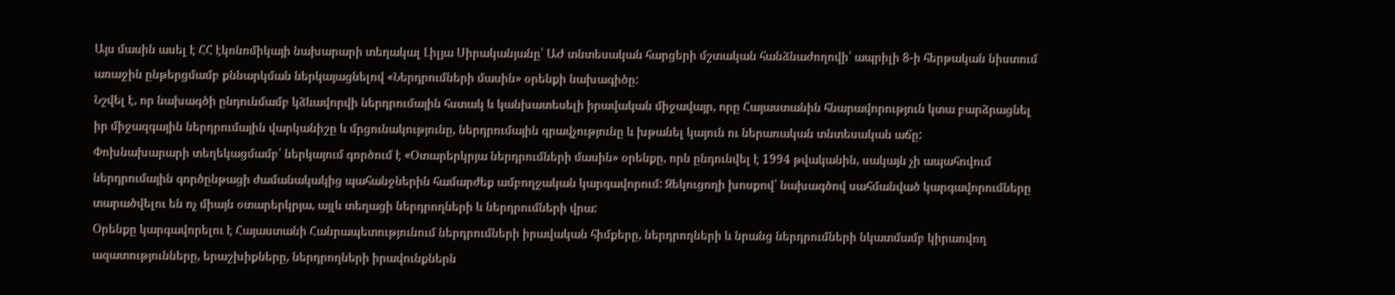Այս մասին ասել է ՀՀ էկոնոմիկայի նախարարի տեղակալ Լիլյա Սիրականյանը՝ ԱԺ տնտեսական հարցերի մշտական հանձնաժողովի՝ ապրիլի 8-ի հերթական նիստում առաջին ընթերցմամբ քննարկման ներկայացնելով «Ներդրումների մասին» օրենքի նախագիծը:
Նշվել է, որ նախագծի ընդունմամբ կձևավորվի ներդրումային հստակ և կանխատեսելի իրավական միջավայր, որը Հայաստանին հնարավորություն կտա բարձրացնել իր միջազգային ներդրումային վարկանիշը և մրցունակությունը, ներդրումային գրավչությունը և խթանել կայուն ու ներառական տնտեսական աճը:
Փոխնախարարի տեղեկացմամբ՝ ներկայում գործում է «Օտարերկրյա ներդրումների մասին» օրենքը, որն ընդունվել է 1994 թվականին, սակայն չի ապահովում ներդրումային գործընթացի ժամանակակից պահանջներին համարժեք ամբողջական կարգավորում: Զեկուցողի խոսքով՝ նախագծով սահմանված կարգավորումները տարածվելու են ոչ միայն օտարերկրյա, այլև տեղացի ներդրողների և ներդրումների վրա:
Օրենքը կարգավորելու է Հայաստանի Հանրապետությունում ներդրումների իրավական հիմքերը, ներդրողների և նրանց ներդրումների նկատմամբ կիրառվող ազատությունները, երաշխիքները, ներդրողների իրավունքներն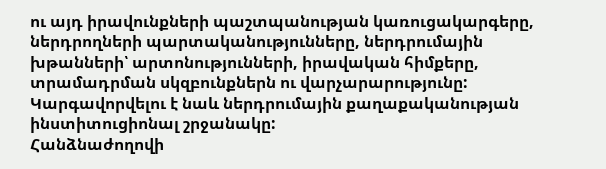ու այդ իրավունքների պաշտպանության կառուցակարգերը, ներդրողների պարտականությունները, ներդրումային խթանների՝ արտոնությունների, իրավական հիմքերը, տրամադրման սկզբունքներն ու վարչարարությունը: Կարգավորվելու է նաև ներդրումային քաղաքականության ինստիտուցիոնալ շրջանակը:
Հանձնաժողովի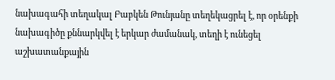նախագահի տեղակալ Բաբկեն Թունյանը տեղեկացրել է, որ օրենքի նախագիծը քննարկվել է երկար ժամանակ, տեղի է ունեցել աշխատանքային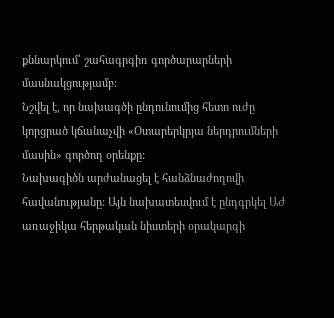քննարկում՝ շահագրգիռ գործարարների մասնակցությամբ:
Նշվել է, որ նախագծի ընդունումից հետո ուժը կորցրած կճանաչվի «Օտարերկրյա ներդրումների մասին» գործող օրենքը:
Նախագիծն արժանացել է հանձնաժողովի հավանությանը: Այն նախատեսվում է ընդգրկել ԱԺ առաջիկա հերթական նիստերի օրակարգի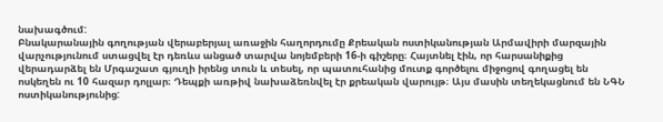նախագծում:
Բնակարանային գողության վերաբերյալ առաջին հաղորդումը Քրեական ոստիկանության Արմավիրի մարզային վարչությունում ստացվել էր դեռևս անցած տարվա նոյեմբերի 16-ի գիշերը։ Հայտնել էին, որ հարսանիքից վերադարձել են Մրգաշատ գյուղի իրենց տուն և տեսել, որ պատուհանից մուտք գործելու միջոցով գողացել են ոսկեղեն ու 10 հազար դոլլար։ Դեպքի առթիվ նախաձեռնվել էր քրեական վարույթ։ Այս մասին տեղեկացնում են ՆԳՆ ոստիկանությունից: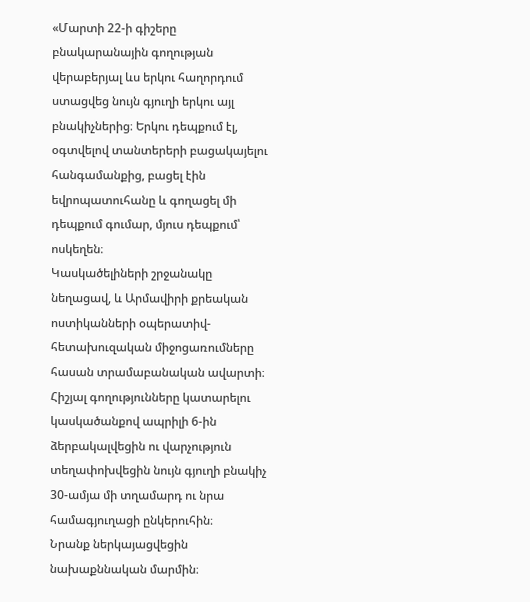«Մարտի 22-ի գիշերը բնակարանային գողության վերաբերյալ ևս երկու հաղորդում ստացվեց նույն գյուղի երկու այլ բնակիչներից։ Երկու դեպքում էլ, օգտվելով տանտերերի բացակայելու հանգամանքից, բացել էին եվրոպատուհանը և գողացել մի դեպքում գումար, մյուս դեպքում՝ ոսկեղեն։
Կասկածելիների շրջանակը նեղացավ, և Արմավիրի քրեական ոստիկանների օպերատիվ-հետախուզական միջոցառումները հասան տրամաբանական ավարտի։
Հիշյալ գողությունները կատարելու կասկածանքով ապրիլի 6-ին ձերբակալվեցին ու վարչություն տեղափոխվեցին նույն գյուղի բնակիչ 30-ամյա մի տղամարդ ու նրա համագյուղացի ընկերուհին։
Նրանք ներկայացվեցին նախաքննական մարմին։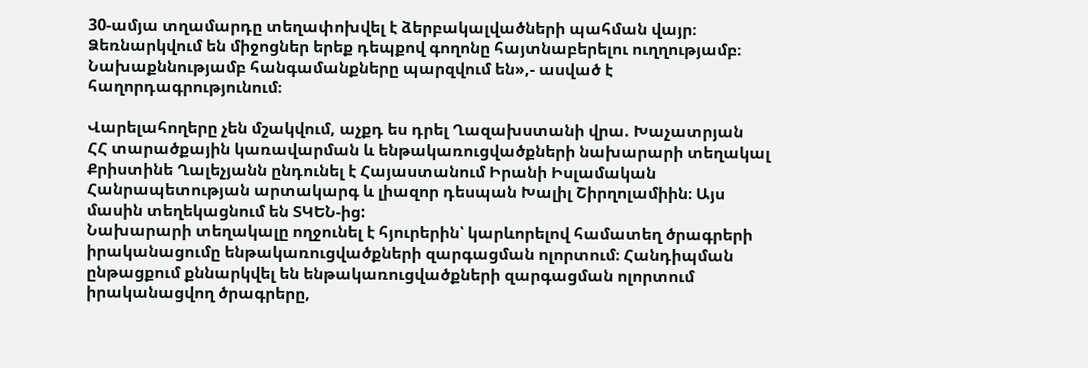30-ամյա տղամարդը տեղափոխվել է ձերբակալվածների պահման վայր։
Ձեռնարկվում են միջոցներ երեք դեպքով գողոնը հայտնաբերելու ուղղությամբ։
Նախաքննությամբ հանգամանքները պարզվում են»,- ասված է հաղորդագրությունում։

Վարելահողերը չեն մշակվում, աչքդ ես դրել Ղազախստանի վրա. Խաչատրյան
ՀՀ տարածքային կառավարման և ենթակառուցվածքների նախարարի տեղակալ Քրիստինե Ղալեչյանն ընդունել է Հայաստանում Իրանի Իսլամական Հանրապետության արտակարգ և լիազոր դեսպան Խալիլ Շիրղոլամիին։ Այս մասին տեղեկացնում են ՏԿԵՆ-ից:
Նախարարի տեղակալը ողջունել է հյուրերին՝ կարևորելով համատեղ ծրագրերի իրականացումը ենթակառուցվածքների զարգացման ոլորտում։ Հանդիպման ընթացքում քննարկվել են ենթակառուցվածքների զարգացման ոլորտում իրականացվող ծրագրերը,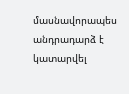մասնավորապես անդրադարձ է կատարվել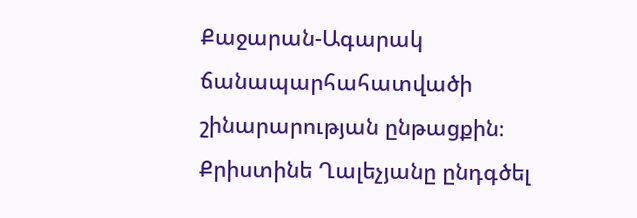Քաջարան-Ագարակ ճանապարհահատվածի շինարարության ընթացքին։ Քրիստինե Ղալեչյանը ընդգծել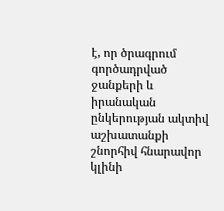է, որ ծրագրում գործադրված ջանքերի և իրանական ընկերության ակտիվ աշխատանքի շնորհիվ հնարավոր կլինի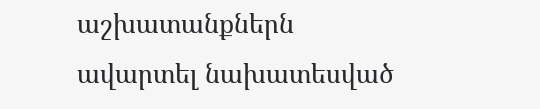աշխատանքներն ավարտել նախատեսված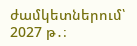ժամկետներում՝ 2027 թ․։